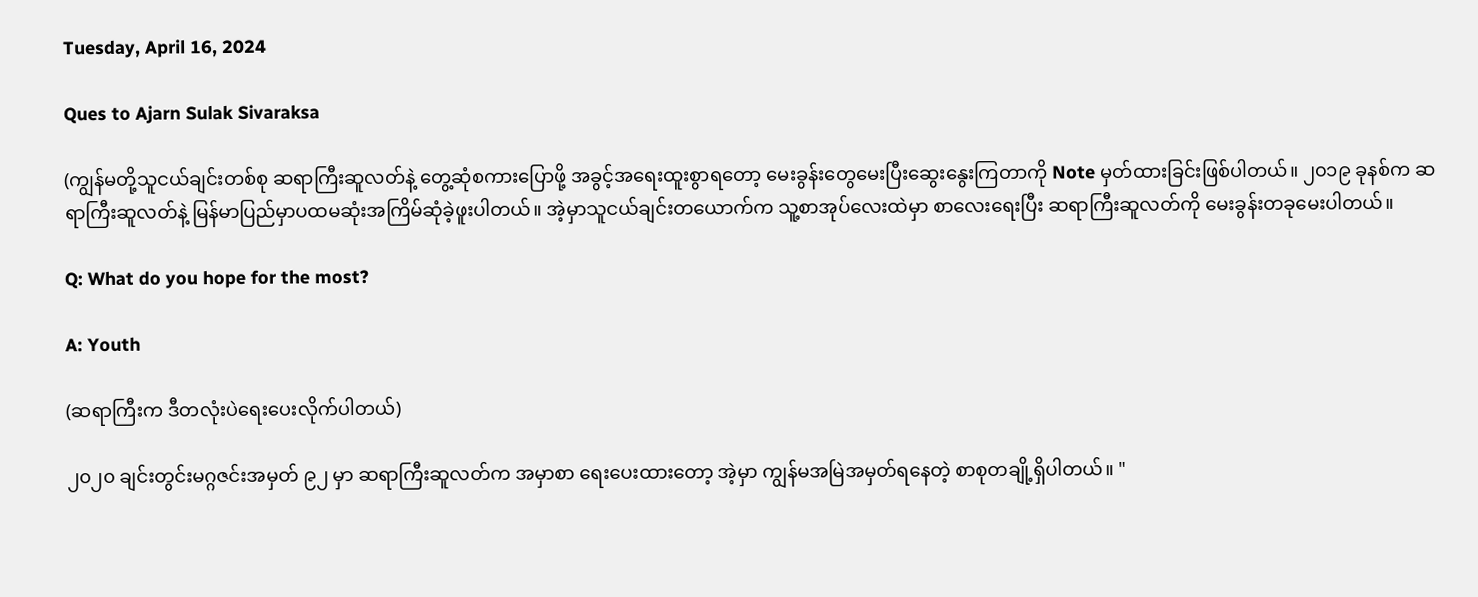Tuesday, April 16, 2024

Ques to Ajarn Sulak Sivaraksa

(ကျွန်မတို့သူငယ်ချင်းတစ်စု ဆရာကြီးဆူလတ်နဲ့ တွေ့ဆုံစကားပြောဖို့ အခွင့်အရေးထူးစွာရတော့ မေးခွန်းတွေမေးပြီးဆွေးနွေးကြတာကို Note မှတ်ထားခြင်းဖြစ်ပါတယ်။ ၂၀၁၉ ခုနစ်က ဆရာကြီးဆူလတ်နဲ့ မြန်မာပြည်မှာပထမဆုံးအကြိမ်ဆုံခဲ့ဖူးပါတယ်။ အဲ့မှာသူငယ်ချင်းတယောက်က သူ့စာအုပ်လေးထဲမှာ စာလေးရေးပြီး ဆရာကြီးဆူလတ်ကို မေးခွန်းတခုမေးပါတယ်။

Q: What do you hope for the most?

A: Youth

(ဆရာကြီးက ဒီတလုံးပဲရေးပေးလိုက်ပါတယ်)

၂၀၂၀ ချင်းတွင်းမဂ္ဂဇင်းအမှတ် ၉၂ မှာ ဆရာကြီးဆူလတ်က အမှာစာ ရေးပေးထားတော့ အဲ့မှာ ကျွန်မအမြဲအမှတ်ရနေတဲ့ စာစုတချို့ရှိပါတယ်။ "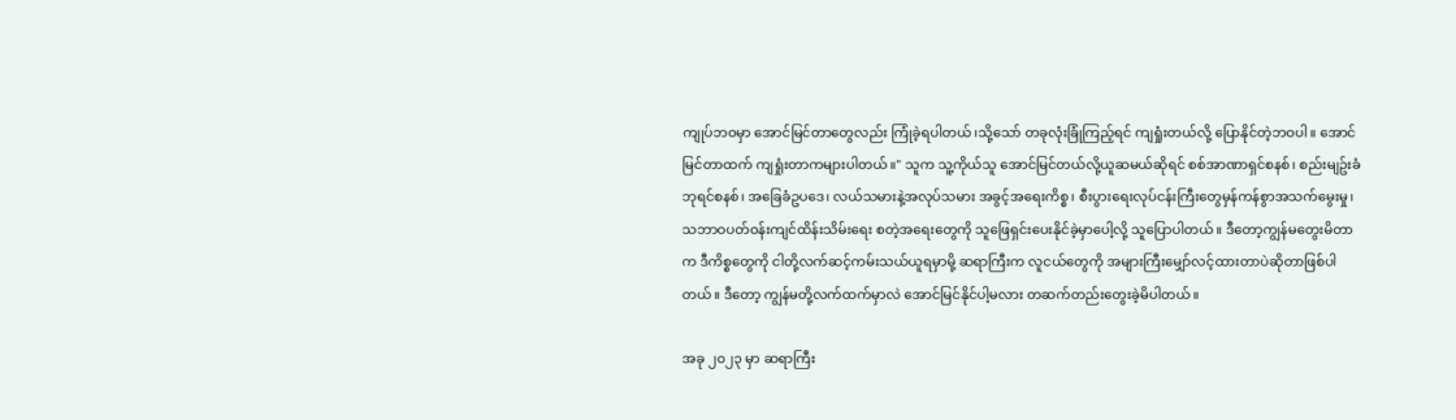ကျုပ်ဘဝမှာ အောင်မြင်တာတွေလည်း ကြုံခဲ့ရပါတယ်၊သို့သော် တခုလုံးခြုံကြည့်ရင် ကျရှုံးတယ်လို့ ပြောနိုင်တဲ့ဘဝပါ။ အောင်မြင်တာထက် ကျရှုံးတာကများပါတယ်။" သူက သူ့ကိုယ်သူ အောင်မြင်တယ်လို့ယူဆမယ်ဆိုရင် စစ်အာဏာရှင်စနစ်၊ စည်းမျဥ်းခံဘုရင်စနစ်၊ အခြေခံဥပဒေ၊ လယ်သမားနဲ့အလုပ်သမား အခွင့်အရေးကိစ္စ၊ စီးပွားရေးလုပ်ငန်းကြီးတွေမှန်ကန်စွာအသက်မွေးမှု၊ သဘာဝပတ်ဝန်းကျင်ထိန်းသိမ်းရေး စတဲ့အရေးတွေကို သူဖြေရှင်းပေးနိုင်ခဲ့မှာပေါ့လို့ သူပြောပါတယ်။ ဒီတော့ကျွန်မတွေးမိတာက ဒီကိစ္စတွေကို ငါတို့လက်ဆင့်ကမ်းသယ်ယူရမှာမို့ ဆရာကြီးက လူငယ်တွေကို အများကြီးမျှော်လင့်ထားတာပဲဆိုတာဖြစ်ပါတယ်။ ဒီတော့ ကျွန်မတို့လက်ထက်မှာလဲ အောင်မြင်နိုင်ပါ့မလား တဆက်တည်းတွေးခဲ့မိပါတယ်။

အခု ၂၀၂၃ မှာ ဆရာကြီး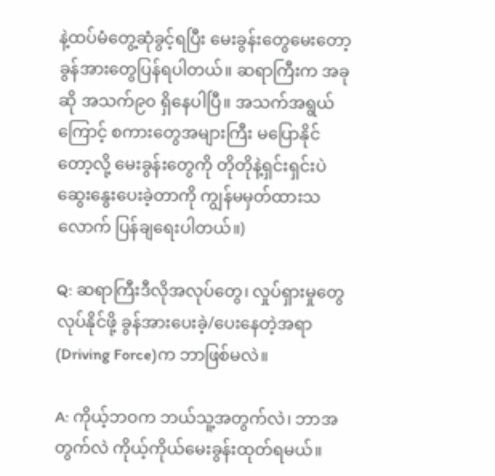နဲ့ထပ်မံတွေ့ဆုံခွင့်ရပြီး မေးခွန်းတွေမေးတော့ ခွန်အားတွေပြန်ရပါတယ်။ ဆရာကြီးက အခုဆို အသက်၉၀ ရှိနေပါပြီ။ အသက်အရွယ်ကြောင့် စကားတွေအများကြီး မပြောနိုင်တော့လို့ မေးခွန်းတွေကို တိုတိုနဲ့ရှင်းရှင်းပဲ ဆွေးနွေးပေးခဲ့တာကို ကျွန်မမှတ်ထားသလောက် ပြန်ချရေးပါတယ်။)

Q: ဆရာကြီးဒီလိုအလုပ်တွေ၊ လှုပ်ရှားမှုတွေ လုပ်နိုင်ဖို့ ခွန်အားပေးခဲ့/ပေးနေတဲ့အရာ (Driving Force)က ဘာဖြစ်မလဲ။

A: ကိုယ့်ဘဝက ဘယ်သူ့အတွက်လဲ၊ ဘာအတွက်လဲ ကိုယ့်ကိုယ်မေးခွန်းထုတ်ရမယ်။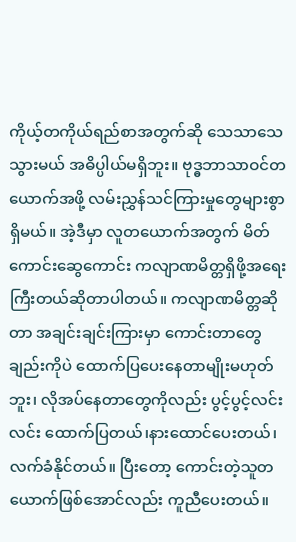ကိုယ့်တကိုယ်ရည်စာအတွက်ဆို သေသာသေသွားမယ် အဓိပ္ပါယ်မရှိဘူး။ ဗုဒ္ဓဘာသာဝင်တယောက်အဖို့ လမ်းညွှန်သင်ကြားမှုတွေများစွာရှိမယ်။ အဲ့ဒီမှာ လူတယောက်အတွက် မိတ်ကောင်းဆွေကောင်း ကလျာဏမိတ္တရှိဖို့အရေးကြီးတယ်ဆိုတာပါတယ်။ ကလျာဏမိတ္တဆိုတာ အချင်းချင်းကြားမှာ ကောင်းတာတွေချည်းကိုပဲ ထောက်ပြပေးနေတာမျိုးမဟုတ်ဘူး၊ လိုအပ်နေတာတွေကိုလည်း ပွင့်ပွင့်လင်းလင်း ထောက်ပြတယ်၊နားထောင်ပေးတယ်၊ လက်ခံနိုင်တယ်။ ပြီးတော့ ကောင်းတဲ့သူတယောက်ဖြစ်အောင်လည်း ကူညီပေးတယ်။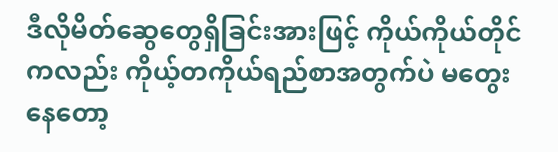ဒီလိုမိတ်ဆွေတွေရှိခြင်းအားဖြင့် ကိုယ်ကိုယ်တိုင်ကလည်း ကိုယ့်တကိုယ်ရည်စာအတွက်ပဲ မတွေးနေတော့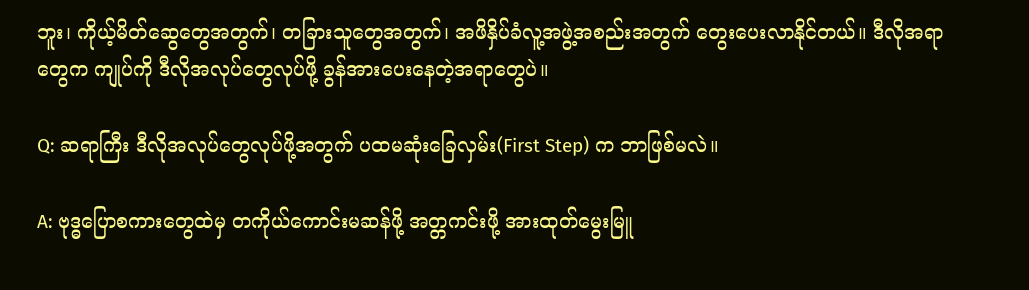ဘူး၊ ကိုယ့်မိတ်ဆွေတွေအတွက်၊ တခြားသူတွေအတွက်၊ အဖိနှိပ်ခံလူ့အဖွဲ့အစည်းအတွက် တွေးပေးလာနိုင်တယ်။ ဒီလိုအရာတွေက ကျုပ်ကို ဒီလိုအလုပ်တွေလုပ်ဖို့ ခွန်အားပေးနေတဲ့အရာတွေပဲ။

Q: ဆရာကြီး ဒီလိုအလုပ်တွေလုပ်ဖို့အတွက် ပထမဆုံးခြေလှမ်း(First Step) က ဘာဖြစ်မလဲ။

A: ဗုဒ္ဓပြောစကားတွေထဲမှ တကိုယ်ကောင်းမဆန်ဖို့ အတ္တကင်းဖို့ အားထုတ်မွေးမြူ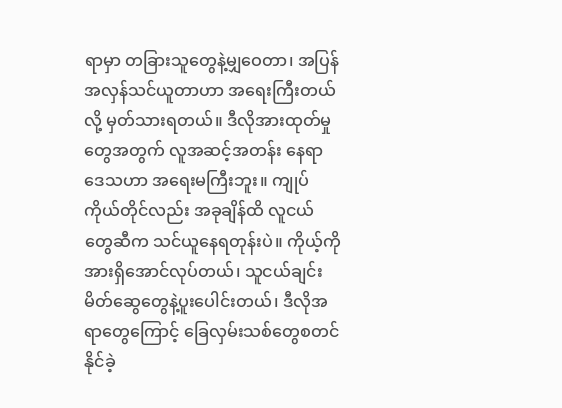ရာမှာ တခြားသူတွေနဲ့မျှဝေတာ၊ အပြန်အလှန်သင်ယူတာဟာ အရေးကြီးတယ်လို့ မှတ်သားရတယ်။ ဒီလိုအားထုတ်မှုတွေအတွက် လူအဆင့်အတန်း နေရာဒေသဟာ အရေးမကြီးဘူး။ ကျုပ်ကိုယ်တိုင်လည်း အခုချိန်ထိ လူငယ်တွေဆီက သင်ယူနေရတုန်းပဲ။ ကိုယ့်ကိုအားရှိအောင်လုပ်တယ်၊ သူငယ်ချင်းမိတ်ဆွေတွေနဲ့ပူးပေါင်းတယ်၊ ဒီလိုအရာတွေကြောင့် ခြေလှမ်းသစ်တွေစတင်နိုင်ခဲ့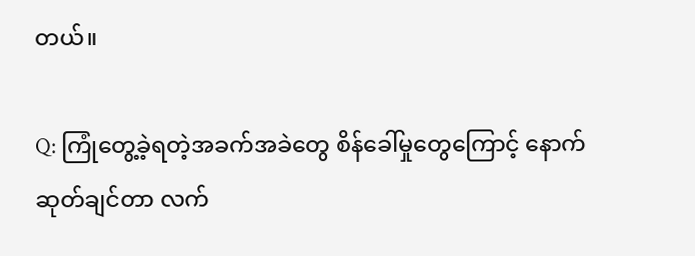တယ်။

Q: ကြုံတွေ့ခဲ့ရတဲ့အခက်အခဲတွေ စိန်ခေါ်မှုတွေကြောင့် နောက်ဆုတ်ချင်တာ လက်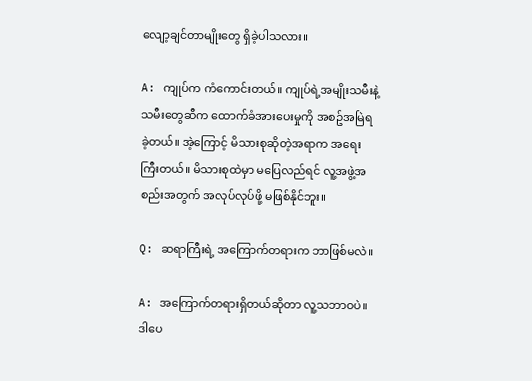လျော့ချင်တာမျိုးတွေ ရှိခဲ့ပါသလား။

A: ကျုပ်က ကံကောင်းတယ်။ ကျုပ်ရဲ့အမျိုးသမီးနဲ့ သမီးတွေဆီက ထောက်ခံအားပေးမှုကို အစဥ်အမြဲရခဲ့တယ်။ အဲ့ကြောင့် မိသားစုဆိုတဲ့အရာက အရေးကြီးတယ်။ မိသားစုထဲမှာ မပြေလည်ရင် လူ့အဖွဲ့အစည်းအတွက် အလုပ်လုပ်ဖို့ မဖြစ်နိုင်ဘူး။

Q: ဆရာကြီးရဲ့ အကြောက်တရားက ဘာဖြစ်မလဲ။

A: အကြောက်တရားရှိတယ်ဆိုတာ လူ့သဘာဝပဲ။ ဒါပေ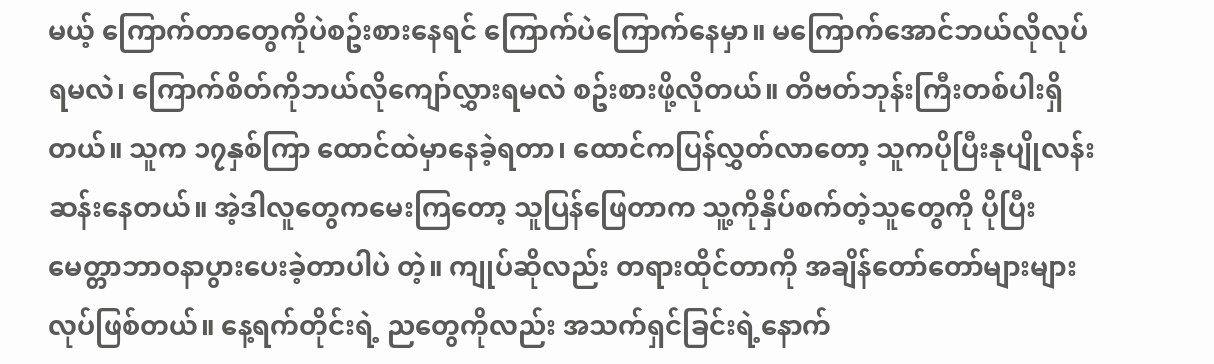မယ့် ကြောက်တာတွေကိုပဲစဥ်းစားနေရင် ကြောက်ပဲကြောက်နေမှာ။ မကြောက်အောင်ဘယ်လိုလုပ်ရမလဲ၊ ကြောက်စိတ်ကိုဘယ်လိုကျော်လွှားရမလဲ စဥ်းစားဖို့လိုတယ်။ တိဗတ်ဘုန်းကြီးတစ်ပါးရှိတယ်။ သူက ၁၇နှစ်ကြာ ထောင်ထဲမှာနေခဲ့ရတာ၊ ထောင်ကပြန်လွှတ်လာတော့ သူကပိုပြီးနုပျိုလန်းဆန်းနေတယ်။ အဲ့ဒါလူတွေကမေးကြတော့ သူပြန်ဖြေတာက သူ့ကိုနှိပ်စက်တဲ့သူတွေကို ပိုပြီးမေတ္တာဘာဝနာပွားပေးခဲ့တာပါပဲ တဲ့။ ကျုပ်ဆိုလည်း တရားထိုင်တာကို အချိန်တော်တော်များများ လုပ်ဖြစ်တယ်။ နေ့ရက်တိုင်းရဲ့ ညတွေကိုလည်း အသက်ရှင်ခြင်းရဲ့နောက်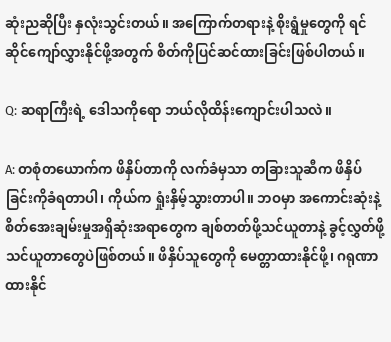ဆုံးညဆိုပြီး နှလုံးသွင်းတယ်။ အကြောက်တရားနဲ့ စိုးရွံမှုတွေကို ရင်ဆိုင်ကျော်လွှားနိုင်ဖို့အတွက် စိတ်ကိုပြင်ဆင်ထားခြင်းဖြစ်ပါတယ်။

Q: ဆရာကြီးရဲ့ ဒေါသကိုရော ဘယ်လိုထိန်းကျောင်းပါသလဲ။

A: တစုံတယောက်က ဖိနှိပ်တာကို လက်ခံမှသာ တခြားသူဆီက ဖိနှိပ်ခြင်းကိုခံရတာပါ၊ ကိုယ်က ရှုံးနှိမ့်သွားတာပါ။ ဘဝမှာ အကောင်းဆုံးနဲ့ စိတ်အေးချမ်းမှုအရှိဆုံးအရာတွေက ချစ်တတ်ဖို့သင်ယူတာနဲ့ ခွင့်လွှတ်ဖို့သင်ယူတာတွေပဲဖြစ်တယ်။ ဖိနှိပ်သူတွေကို မေတ္တာထားနိုင်ဖို့၊ ဂရုဏာထားနိုင်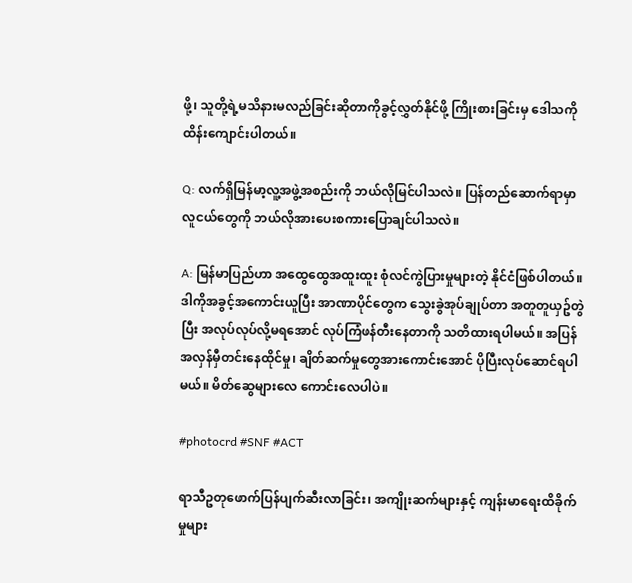ဖို့၊ သူတို့ရဲ့မသိနားမလည်ခြင်းဆိုတာကိုခွင့်လွှတ်နိုင်ဖို့ ကြိုးစားခြင်းမှ ဒေါသကိုထိန်းကျောင်းပါတယ်။

Q: လက်ရှိမြန်မာ့လူ့အဖွဲ့အစည်းကို ဘယ်လိုမြင်ပါသလဲ။ ပြန်တည်ဆောက်ရာမှာ လူငယ်တွေကို ဘယ်လိုအားပေးစကားပြောချင်ပါသလဲ။

A: မြန်မာပြည်ဟာ အထွေထွေအထူးထူး စုံလင်ကွဲပြားမှုများတဲ့ နိုင်ငံဖြစ်ပါတယ်။ ဒါကိုအခွင့်အကောင်းယူပြီး အာဏာပိုင်တွေက သွေးခွဲအုပ်ချုပ်တာ အတူတူယှဥ်တွဲပြီး အလုပ်လုပ်လို့မရအောင် လုပ်ကြံဖန်တီးနေတာကို သတိထားရပါမယ်။ အပြန်အလှန်မှီတင်းနေထိုင်မှု၊ ချိတ်ဆက်မှုတွေအားကောင်းအောင် ပိုပြီးလုပ်ဆောင်ရပါမယ်။ မိတ်ဆွေများလေ ကောင်းလေပါပဲ။

#photocrd #SNF #ACT

ရာသီဥတုဖောက်ပြန်ပျက်ဆီးလာခြင်း၊ အကျိုးဆက်များနှင့် ကျန်းမာရေးထိခိုက်မှုများ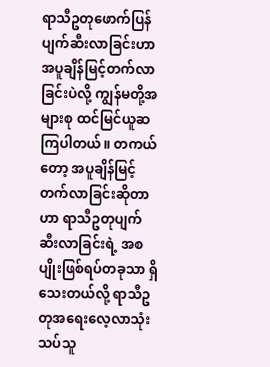ရာသီဥတုဖောက်ပြန်ပျက်ဆီးလာခြင်းဟာ အပူချိန်မြင့်တက်လာခြင်းပဲလို့ ကျွန်မတို့အများစု ထင်မြင်ယူဆကြပါတယ်။ တကယ်တော့ အပူချိန်မြင့်တက်လာခြင်းဆိုတာဟာ ရာသီဥတုပျက်ဆီးလာခြင်းရဲ့ အစပျိုးဖြစ်ရပ်တခုသာ ရှိသေးတယ်လို့ ရာသီဥတုအရေးလေ့လာသုံးသပ်သူ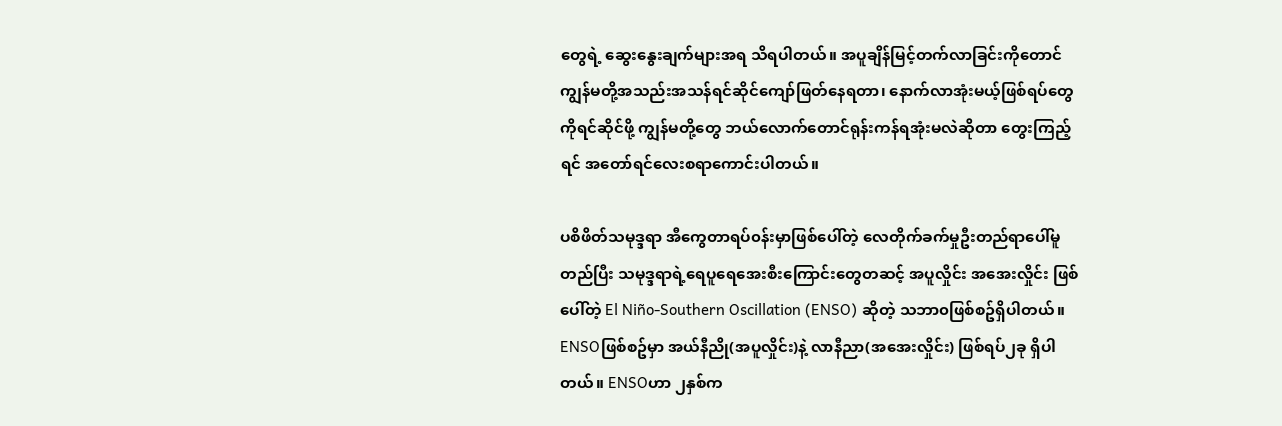တွေရဲ့ ဆွေးနွေးချက်များအရ သိရပါတယ်။ အပူချိန်မြင့်တက်လာခြင်းကိုတောင် ကျွန်မတို့အသည်းအသန်ရင်ဆိုင်ကျော်ဖြတ်နေရတာ၊ နောက်လာအုံးမယ့်ဖြစ်ရပ်တွေကိုရင်ဆိုင်ဖို့ ကျွန်မတို့တွေ ဘယ်လောက်တောင်ရုန်းကန်ရအုံးမလဲဆိုတာ တွေးကြည့်ရင် အတော်ရင်လေးစရာကောင်းပါတယ်။

ပစိဖိတ်သမုဒ္ဒရာ အီကွေတာရပ်၀န်းမှာဖြစ်ပေါ်တဲ့ လေတိုက်ခက်မှုဦးတည်ရာပေါ်မူတည်ပြီး သမုဒ္ဒရာရဲ့ရေပူရေအေးစီးကြောင်းတွေတဆင့် အပူလှိုင်း အအေးလှိုင်း ဖြစ်ပေါ်တဲ့ El Niño-Southern Oscillation (ENSO) ဆိုတဲ့ သဘာ၀ဖြစ်စဥ်ရှိပါတယ်။ ENSOဖြစ်စဥ်မှာ အယ်နီညို(အပူလှိုင်း)နဲ့ လာနီညာ(အအေးလှိုင်း) ဖြစ်ရပ်၂ခု ရှိပါတယ်။ ENSOဟာ ၂နှစ်က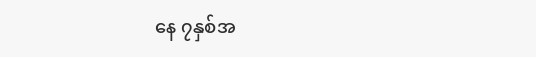နေ ၇နှစ်အ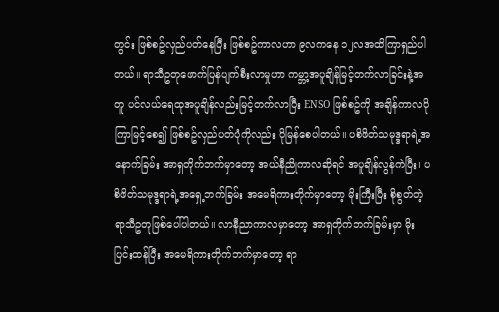တွင်း ဖြစ်စဥ်လှည်ပတ်နေပြီး ဖြစ်စဥ်ကာလဟာ ၉လကနေ ၁၂လအထိကြာရှည်ပါတယ်။ ရာသီဥတုဖောက်ပြန်ပျက်စီးလာမှုဟာ ကမ္ဘာ့အပူချိန်မြင့်တက်လာခြင်းနဲ့အတူ ပင်လယ်ရေထုအပူချိန်လည်းမြင့်တက်လာပြီး ENSO ဖြစ်စဥ်ကို အချိန်ကာလပိုကြာမြင့်စေ၍ ဖြစ်စဥ်လှည်ပတ်ပုံကိုလည်း ပိုမြန်စေပါတယ်။ ပစိဖိတ်သမုဒ္ဒရာရဲ့အနောက်ခြမ်း အာရှတိုက်ဘက်မှာတော့ အယ်နီညိုကာလဆိုရင် အပူချိန်လွန်ကဲပြီး၊ ပစိဖိတ်သမုဒ္ဒရာရဲ့အရှေ့ဘက်ခြမ်း အမေရိကားတိုက်မှာတော့ မိုးကြီးပြီး စိုစွတ်တဲ့ရာသီဥတုဖြစ်ပေါ်ပါတယ်။ လာနီညာကာလမှာတော့ အာရှတိုက်ဘက်ခြမ်းမှာ မိုးပြင်းထန်ပြီး အမေရိကားတိုက်ဘက်မှာတော့ ရာ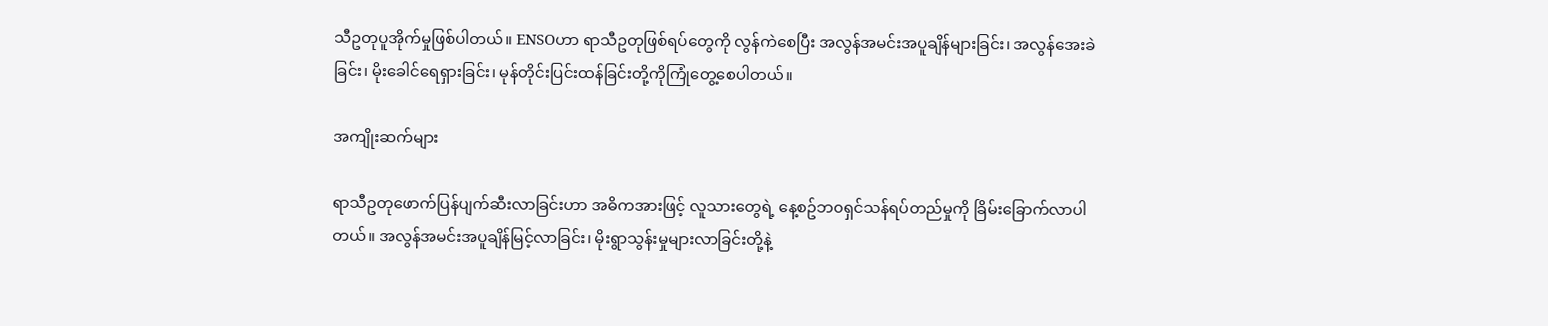သီဥတုပူအိုက်မှုဖြစ်ပါတယ်။ ENSOဟာ ရာသီဥတုဖြစ်ရပ်တွေကို လွန်ကဲစေပြီး အလွန်အမင်းအပူချိန်များခြင်း၊ အလွန်အေးခဲခြင်း၊ မိုးခေါင်ရေရှားခြင်း၊ မုန်တိုင်းပြင်းထန်ခြင်းတို့ကိုကြုံတွေ့စေပါတယ်။

အကျိုးဆက်များ

ရာသီဥတုဖောက်ပြန်ပျက်ဆီးလာခြင်းဟာ အဓိကအားဖြင့် လူသားတွေရဲ့ နေ့စဥ်ဘ၀ရှင်သန်ရပ်တည်မှုကို ခြိမ်းခြောက်လာပါတယ်။ အလွန်အမင်းအပူချိန်မြင့်လာခြင်း၊ မိုးရွာသွန်းမှုများလာခြင်းတို့နဲ့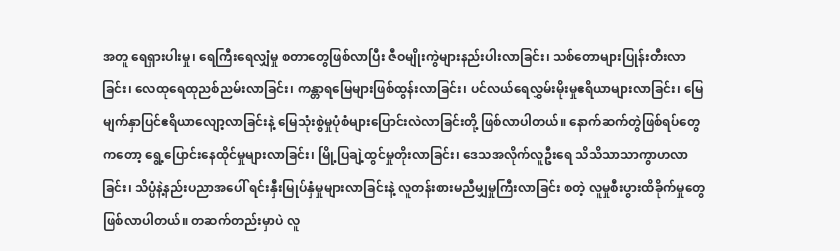အတူ ရေရှားပါးမှု၊ ရေကြီးရေလျှံမှု စတာတွေဖြစ်လာပြီး ဇီဝမျိုးကွဲများနည်းပါးလာခြင်း၊ သစ်တောများပြုန်းတီးလာခြင်း၊ လေထုရေထုညစ်ညမ်းလာခြင်း၊ ကန္တာရမြေများဖြစ်ထွန်းလာခြင်း၊ ပင်လယ်ရေလွှမ်းမိုးမှုဧရိယာများလာခြင်း၊ မြေမျက်နှာပြင်ဧရိယာလျော့လာခြင်းနဲ့ မြေသုံးစွဲမှုပုံစံများပြောင်းလဲလာခြင်းတို့ ဖြစ်လာပါတယ်။ နောက်ဆက်တွဲဖြစ်ရပ်တွေကတော့ ရွေ့ပြောင်းနေထိုင်မှုများလာခြင်း၊ မြို့ပြချဲ့ထွင်မှုတိုးလာခြင်း၊ ဒေသအလိုက်လူဦးရေ သိသိသာသာကွာဟလာခြင်း၊ သိပ္ပံနဲ့နည်းပညာအပေါ် ရင်းနှီးမြုပ်နှံမှုများလာခြင်းနဲ့ လူတန်းစားမညီမျှမှုကြီးလာခြင်း စတဲ့ လူမှုစီးပွားထိခိုက်မှုတွေဖြစ်လာပါတယ်။ တဆက်တည်းမှာပဲ လူ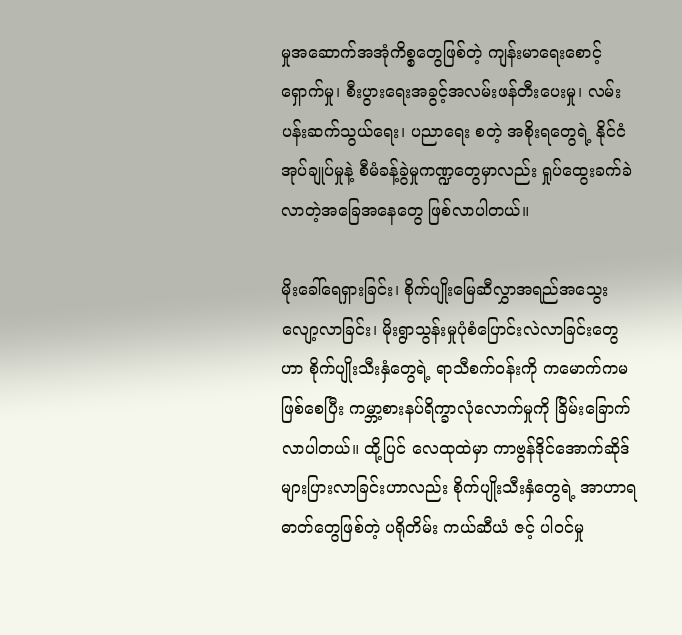မှုအဆောက်အအုံကိစ္စတွေဖြစ်တဲ့ ကျန်းမာရေးစောင့်ရှောက်မှု၊ စီးပွားရေးအခွင့်အလမ်းဖန်တီးပေးမှု၊ လမ်းပန်းဆက်သွယ်ရေး၊ ပညာရေး စတဲ့ အစိုးရတွေရဲ့ နိုင်ငံအုပ်ချုပ်မှုနဲ့ စီမံခန့်ခွဲမှုကဏ္ဍတွေမှာလည်း ရှုပ်ထွေးခက်ခဲလာတဲ့အခြေအနေတွေ ဖြစ်လာပါတယ်။

မိုးခေါ်ရေရှားခြင်း၊ စိုက်ပျိုးမြေဆီလွှာအရည်အသွေးလျော့လာခြင်း၊ မိုးရွာသွန်းမှုပုံစံပြောင်းလဲလာခြင်းတွေဟာ စိုက်ပျိုးသီးနှံတွေရဲ့ ရာသီစက်ဝန်းကို ကမောက်ကမဖြစ်စေပြီး ကမ္ဘာ့စားနပ်ရိက္ခာလုံလောက်မှုကို ခြိမ်းခြောက်လာပါတယ်။ ထို့ပြင် လေထုထဲမှာ ကာဗွန်ဒိုင်အောက်ဆိုဒ်များပြားလာခြင်းဟာလည်း စိုက်ပျိုးသီးနှံတွေရဲ့ အာဟာရဓာတ်တွေဖြစ်တဲ့ ပရိုတိမ်း ကယ်ဆီယံ ဇင့် ပါဝင်မှု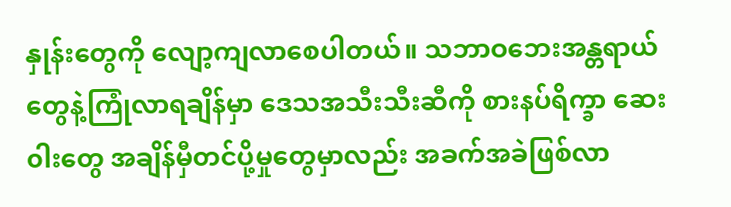နှုန်းတွေကို လျော့ကျလာစေပါတယ်။ သဘာဝဘေးအန္တရာယ်တွေနဲ့ကြုံလာရချိန်မှာ ဒေသအသီးသီးဆီကို စားနပ်ရိက္ခာ ဆေး၀ါးတွေ အချိန်မှီတင်ပို့မှုတွေမှာလည်း အခက်အခဲဖြစ်လာ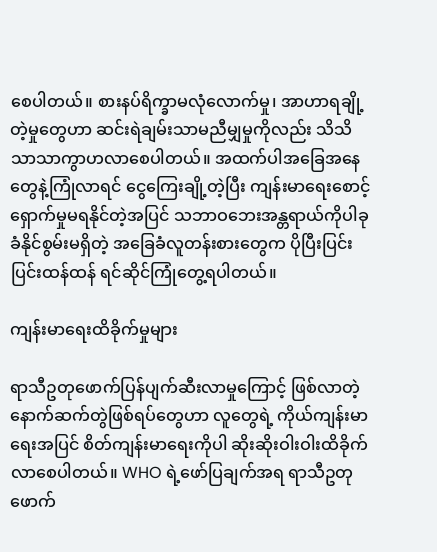စေပါတယ်။ စားနပ်ရိက္ခာမလုံလောက်မှု၊ အာဟာရချို့တဲ့မှုတွေဟာ ဆင်းရဲချမ်းသာမညီမျှမှုကိုလည်း သိသိသာသာကွာဟလာစေပါတယ်။ အထက်ပါအခြေအနေတွေနဲ့ကြုံလာရင် ငွေကြေးချို့တဲ့ပြီး ကျန်းမာရေးစောင့်ရှောက်မှုမရနိုင်တဲ့အပြင် သဘာဝဘေးအန္တရာယ်ကိုပါခုခံနိုင်စွမ်းမရှိတဲ့ အခြေခံလူတန်းစားတွေက ပိုပြီးပြင်းပြင်းထန်ထန် ရင်ဆိုင်ကြုံတွေ့ရပါတယ်။

ကျန်းမာရေးထိခိုက်မှုများ

ရာသီဥတုဖောက်ပြန်ပျက်ဆီးလာမှုကြောင့် ဖြစ်လာတဲ့နောက်ဆက်တွဲဖြစ်ရပ်တွေဟာ လူတွေရဲ့ ကိုယ်ကျန်းမာရေးအပြင် စိတ်ကျန်းမာရေးကိုပါ ဆိုးဆိုးဝါးဝါးထိခိုက်လာစေပါတယ်။ WHO ရဲ့ဖော်ပြချက်အရ ရာသီဥတုဖောက်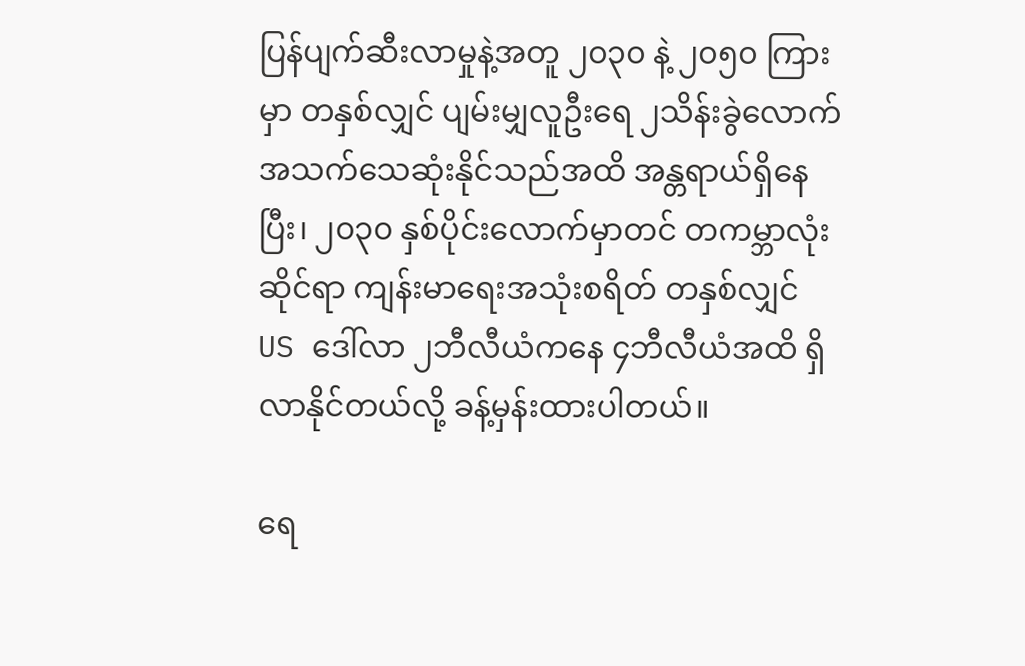ပြန်ပျက်ဆီးလာမှုနဲ့အတူ ၂၀၃၀ နဲ့ ၂၀၅၀ ကြားမှာ တနှစ်လျှင် ပျမ်းမျှလူဦးရေ ၂သိန်းခွဲလောက် အသက်သေဆုံးနိုင်သည်အထိ အန္တရာယ်ရှိနေပြီး၊ ၂၀၃၀ နှစ်ပိုင်းလောက်မှာတင် တကမ္ဘာလုံးဆိုင်ရာ ကျန်းမာရေးအသုံးစရိတ် တနှစ်လျှင် US ဒေါ်လာ ၂ဘီလီယံကနေ ၄ဘီလီယံအထိ ရှိလာနိုင်တယ်လို့ ခန့်မှန်းထားပါတယ်။

ရေ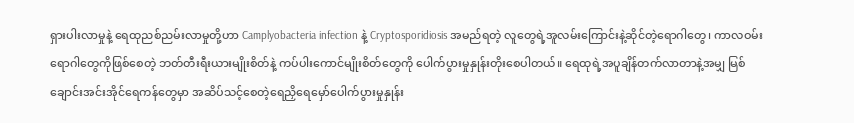ရှားပါးလာမှုနဲ့ ရေထုညစ်ညမ်းလာမှုတို့ဟာ Camplyobacteria infection နဲ့ Cryptosporidiosis အမည်ရတဲ့ လူတွေရဲ့အူလမ်းကြောင်းနဲ့ဆိုင်တဲ့ရောဂါတွေ၊ ကာလဝမ်းရောဂါတွေကိုဖြစ်စေတဲ့ ဘတ်တီးရီးယားမျိုးစိတ်နဲ့ ကပ်ပါးကောင်မျိုးစိတ်တွေကို ပေါက်ပွားမှုနှုန်းတိုးစေပါတယ်။ ရေထုရဲ့အပူချိန်တက်လာတာနဲ့အမျှ မြစ်ချောင်းအင်းအိုင်ရေကန်တွေမှာ အဆိပ်သင့်စေတဲ့ရေညှိရေမှော်ပေါက်ပွားမှုနှုန်း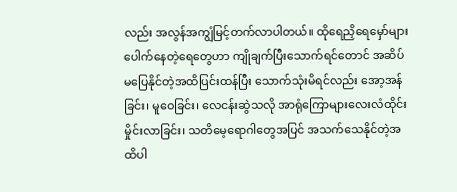လည်း အလွန်အကျွံမြင့်တက်လာပါတယ်။ ထိုရေညှိရေမှော်များပေါက်နေတဲ့ရေတွေဟာ ကျိုချက်ပြီးသောက်ရင်တောင် အဆိပ်မပြေနိုင်တဲ့အထိပြင်းထန်ပြီး သောက်သုံးမိရင်လည်း အော့အန်ခြင်း၊ မူဝေခြင်း၊ လေငန်းဆွဲသလို အာရုံကြောများလေးလံထိုင်းမှိုင်းလာခြင်း၊ သတိမေ့ရောဂါတွေအပြင် အသက်သေနိုင်တဲ့အထိပါ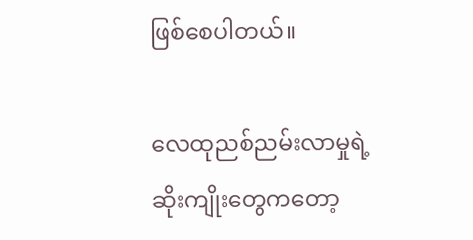ဖြစ်စေပါတယ်။

လေထုညစ်ညမ်းလာမှုရဲ့ဆိုးကျိုးတွေကတော့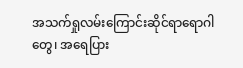အသက်ရှုလမ်းကြောင်းဆိုင်ရာရောဂါတွေ၊ အရေပြား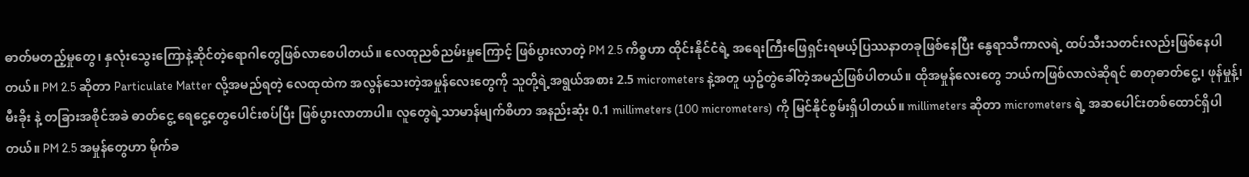ဓာတ်မတည့်မှုတွေ၊ နှလုံးသွေးကြောနဲ့ဆိုင်တဲ့ရောဂါတွေဖြစ်လာစေပါတယ်။ လေထုညစ်ညမ်းမှုကြောင့် ဖြစ်ပွားလာတဲ့ PM 2.5 ကိစ္စဟာ ထိုင်းနိုင်ငံရဲ့ အရေးကြီးဖြေရှင်းရမယ့်ပြဿနာတခုဖြစ်နေပြီး နွေရာသီကာလရဲ့ ထပ်သီးသတင်းလည်းဖြစ်နေပါတယ်။ PM 2.5 ဆိုတာ Particulate Matter လို့အမည်ရတဲ့ လေထုထဲက အလွန်သေးတဲ့အမှုန်လေးတွေကို သူတို့ရဲ့အရွယ်အစား 2.5 micrometers နဲ့အတူ ယှဥ်တွဲခေါ်တဲ့အမည်ဖြစ်ပါတယ်။ ထိုအမှုန်လေးတွေ ဘယ်ကဖြစ်လာလဲဆိုရင် ဓာတုဓာတ်ငွေ့၊ ဖုန်မှုန့်၊ မီးခိုး နဲ့ တခြားအစိုင်အခဲ ဓာတ်ငွေ့ ရေငွေ့တွေပေါင်းစပ်ပြီး ဖြစ်ပွားလာတာပါ။ လူတွေရဲ့သာမာန်မျက်စိဟာ အနည်းဆုံး 0.1 millimeters (100 micrometers) ကို မြင်နိုင်စွမ်းရှိပါတယ်။ millimeters ဆိုတာ micrometers ရဲ့ အဆပေါင်းတစ်ထောင်ရှိပါတယ်။ PM 2.5 အမှုန်တွေဟာ မိုက်ခ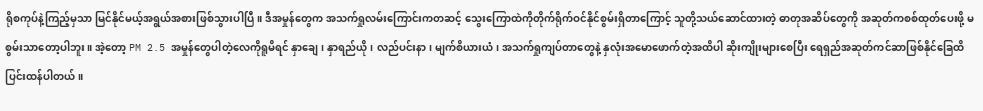ရိုစကုပ်နဲ့ကြည့်မှသာ မြင်နိုင်မယ့်အရွယ်အစားဖြစ်သွားပါပြီ။ ဒီအမှုန်တွေက အသက်ရှုလမ်းကြောင်းကတဆင့် သွေးကြောထဲကိုတိုက်ရိုက်ဝင်နိုင်စွမ်းရှိတာကြောင့် သူတို့သယ်ဆောင်ထားတဲ့ ဓာတုအဆိပ်တွေကို အဆုတ်ကစစ်ထုတ်ပေးဖို့ မစွမ်းသာတော့ပါဘူး။ အဲ့တော့ PM 2.5 အမှုန်တွေပါတဲ့လေကိုရူမိရင် နှာချေ၊ နှာရည်ယို၊ လည်ပင်းနာ၊ မျက်စိယားယံ၊ အသက်ရှုကျပ်တာတွေနဲ့ နှလုံးအမောဖောက်တဲ့အထိပါ ဆိုးကျိုးများစေပြီး ရေရှည်အဆုတ်ကင်ဆာဖြစ်နိုင်ခြေထိ ပြင်းထန်ပါတယ်။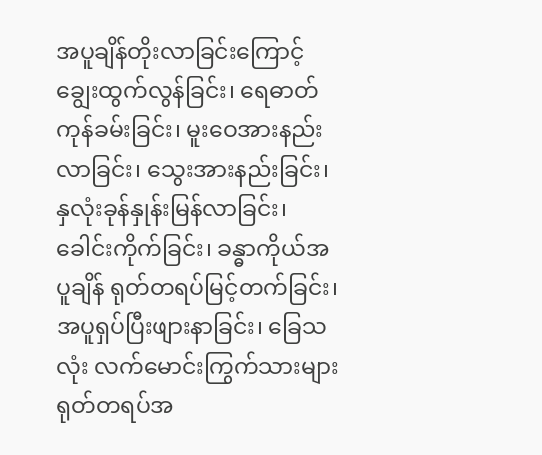အပူချိန်တိုးလာခြင်းကြောင့် ချွေးထွက်လွန်ခြင်း၊ ရေဓာတ်ကုန်ခမ်းခြင်း၊ မူးဝေအားနည်းလာခြင်း၊ သွေးအားနည်းခြင်း၊ နှလုံးခုန်နှုန်းမြန်လာခြင်း၊ ခေါင်းကိုက်ခြင်း၊ ခန္ဓာကိုယ်အပူချိန် ရုတ်တရပ်မြင့်တက်ခြင်း၊ အပူရှပ်ပြီးဖျားနာခြင်း၊ ခြေသလုံး လက်မောင်းကြွက်သားများ ရုတ်တရပ်အ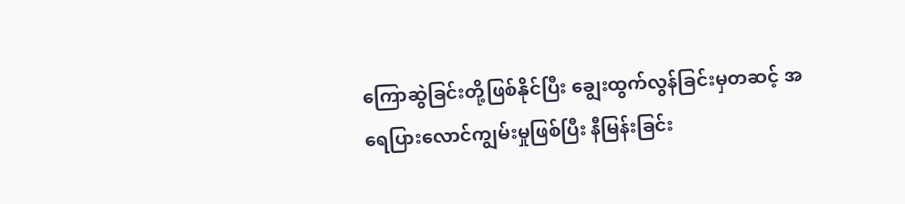ကြောဆွဲခြင်းတို့ဖြစ်နိုင်ပြီး ချွေးထွက်လွန်ခြင်းမှတဆင့် အရေပြားလောင်ကျွမ်းမှုဖြစ်ပြီး နီမြန်းခြင်း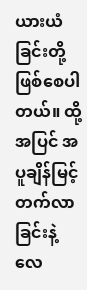ယားယံ ခြင်းတို့ဖြစ်စေပါတယ်။ ထို့အပြင် အပူချိန်မြင့်တက်လာခြင်းနဲ့ လေ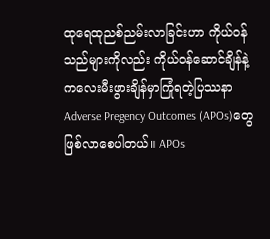ထုရေထုညစ်ညမ်းလာခြင်းဟာ ကိုယ်ဝန်သည်များကိုလည်း ကိုယ်ဝန်ဆောင်ချိန်နဲ့ ကလေးမီးဖွားချိန်မှာကြုံရတဲ့ပြဿနာ Adverse Pregency Outcomes (APOs)တွေဖြစ်လာစေပါတယ်။ APOs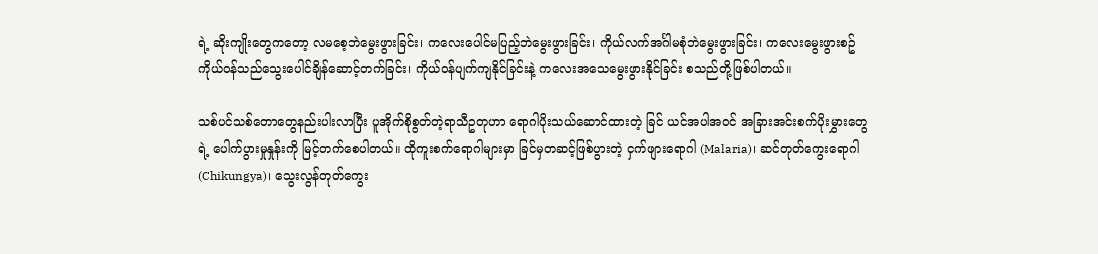ရဲ့ ဆိုးကျိုးတွေကတော့ လမစေ့ဘဲမွေးဖွားခြင်း၊ ကလေးပေါင်မပြည့်ဘဲမွေးဖွားခြင်း၊ ကိုယ်လက်အင်္ဂါမစုံဘဲမွေးဖွားခြင်း၊ ကလေးမွေးဖွားစဥ် ကိုယ်ဝန်သည်သွေးပေါင်ချိန်ဆောင့်တက်ခြင်း၊ ကိုယ်ဝန်ပျက်ကျနိုင်ခြင်းနဲ့ ကလေးအသေမွေးဖွားနိုင်ခြင်း စသည်တို့ဖြစ်ပါတယ်။

သစ်ပင်သစ်တောတွေနည်းပါးလာပြီး ပူအိုက်စိုစွတ်တဲ့ရာသီဥတုဟာ ရောဂါပိုးသယ်ဆောင်ထားတဲ့ ခြင် ယင်အပါအဝင် အခြားအင်းစက်ပိုးမွှားတွေရဲ့ ပေါက်ပွားမှုနှုန်းကို မြင့်တက်စေပါတယ်။ ထိုကူးစက်ရောဂါများမှာ ခြင်မှတဆင့်ဖြစ်ပွားတဲ့ ငှက်ဖျားရောဂါ (Malaria)၊ ဆင်တုတ်ကွေးရောဂါ (Chikungya)၊ သွေးလွန်တုတ်ကွေး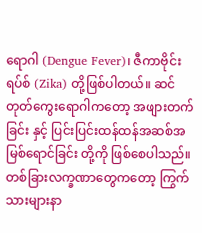ရောဂါ (Dengue Fever)၊ ဇီကာဗိုင်းရပ်စ် (Zika) တို့ဖြစ်ပါတယ်။ ဆင်တုတ်ကွေးရောဂါကတော့ အဖျားတက်ခြင်း နှင့် ပြင်းပြင်းထန်ထန်အဆစ်အမြစ်ရောင်ခြင်း တို့ကို ဖြစ်စေပါသည်။ တစ်ခြားလက္ခဏာတွေကတော့ ကြွက်သားများနာ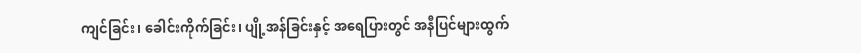ကျင်ခြင်း၊ ခေါင်းကိုက်ခြင်း၊ ပျို့အန်ခြင်းနှင့် အရေပြားတွင် အနီပြင်များထွက်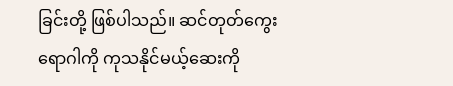ခြင်းတို့ ဖြစ်ပါသည်။ ဆင်တုတ်ကွေးရောဂါကို ကုသနိုင်မယ့်ဆေးကို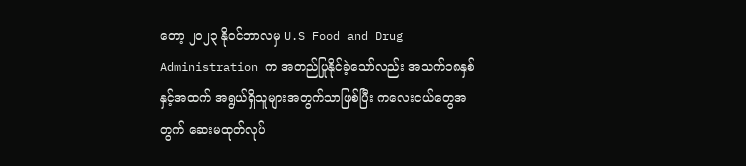တော့ ၂၀၂၃ နိုဝင်ဘာလမှ U.S Food and Drug Administration က အတည်ပြုနိုင်ခဲ့သော်လည်း အသက်၁၈နှစ်နှင့်အထက် အရွယ်ရှိသူများအတွက်သာဖြစ်ပြီး ကလေးငယ်တွေအတွက် ဆေးမထုတ်လုပ်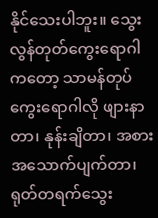နိုင်သေးပါဘူး။ သွေးလွန်တုတ်ကွေးရောဂါကတော့ သာမန်တုပ်ကွေးရောဂါလို ဖျားနာတာ၊ နုန်းချိတာ၊ အစားအသောက်ပျက်တာ၊ ရုတ်တရက်သွေး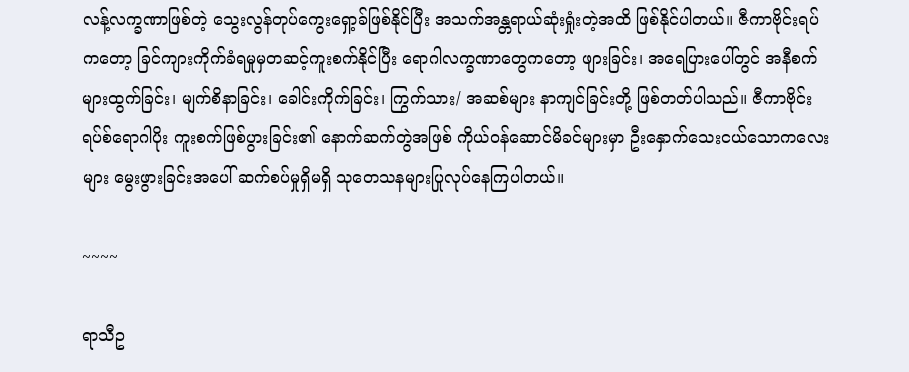လန့်လက္ခဏာဖြစ်တဲ့ သွေးလွန်တုပ်ကွေးရှော့ခ်ဖြစ်နိုင်ပြီး အသက်အန္တရာယ်ဆုံးရှုံးတဲ့အထိ ဖြစ်နိုင်ပါတယ်။ ဇီကာဗိုင်းရပ်ကတော့ ခြင်ကျားကိုက်ခံရမှုမှတဆင့်ကူးစက်နိုင်ပြီး ရောဂါလက္ခဏာတွေကတော့ ဖျားခြင်း၊ အရေပြားပေါ်တွင် အနီစက်များထွက်ခြင်း၊ မျက်စိနာခြင်း၊ ခေါင်းကိုက်ခြင်း၊ ကြွက်သား/ အဆစ်များ နာကျင်ခြင်းတို့ ဖြစ်တတ်ပါသည်။ ဇီကာဗိုင်းရပ်စ်ရောဂါပိုး ကူးစက်ဖြစ်ပွားခြင်း၏ နောက်ဆက်တွဲအဖြစ် ကိုယ်၀န်ဆောင်မိခင်များမှာ ဦးနှောက်သေးငယ်သောကလေးများ မွေးဖွားခြင်းအပေါ် ဆက်စပ်မှုရှိမရှိ သုတေသနများပြုလုပ်နေကြပါတယ်။

~~~~

ရာသီဥ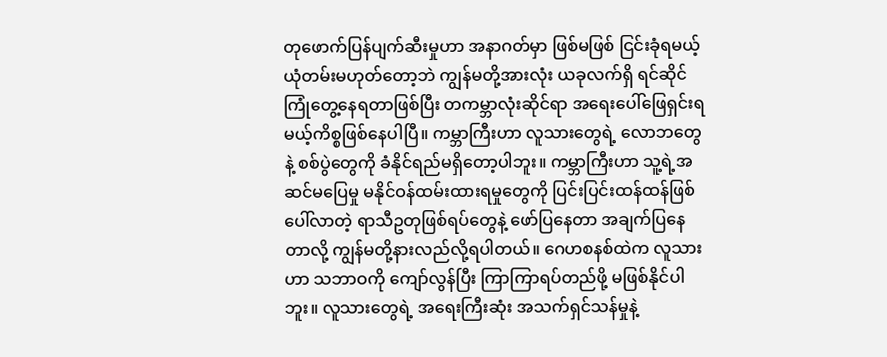တုဖောက်ပြန်ပျက်ဆီးမှုဟာ အနာဂတ်မှာ ဖြစ်မဖြစ် ငြင်းခုံရမယ့်ယုံတမ်းမဟုတ်တော့ဘဲ ကျွန်မတို့အားလုံး ယခုလက်ရှိ ရင်ဆိုင်ကြုံတွေ့နေရတာဖြစ်ပြီး တကမ္ဘာလုံးဆိုင်ရာ အရေးပေါ်ဖြေရှင်းရမယ့်ကိစ္စဖြစ်နေပါပြီ။ ကမ္ဘာကြီးဟာ လူသားတွေရဲ့ လောဘတွေနဲ့ စစ်ပွဲတွေကို ခံနိုင်ရည်မရှိတော့ပါဘူး။ ကမ္ဘာကြီးဟာ သူ့ရဲ့အဆင်မပြေမှု မနိုင်ဝန်ထမ်းထားရမှုတွေကို ပြင်းပြင်းထန်ထန်ဖြစ်ပေါ်လာတဲ့ ရာသီဥတုဖြစ်ရပ်တွေနဲ့ ဖော်ပြနေတာ အချက်ပြနေတာလို့ ကျွန်မတို့နားလည်လို့ရပါတယ်။ ဂေဟစနစ်ထဲက လူသားဟာ သဘာဝကို ကျော်လွန်ပြီး ကြာကြာရပ်တည်ဖို့ မဖြစ်နိုင်ပါဘူး။ လူသားတွေရဲ့ အရေးကြီးဆုံး အသက်ရှင်သန်မှုနဲ့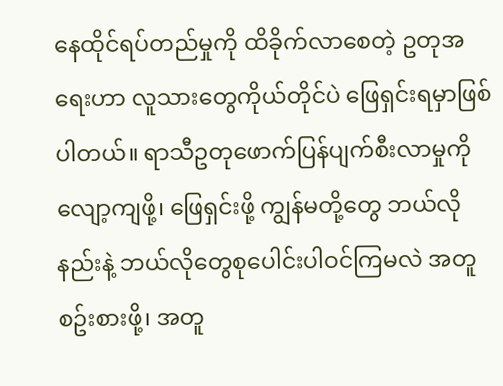နေထိုင်ရပ်တည်မှုကို ထိခိုက်လာစေတဲ့ ဥတုအရေးဟာ လူသားတွေကိုယ်တိုင်ပဲ ဖြေရှင်းရမှာဖြစ်ပါတယ်။ ရာသီဥတုဖောက်ပြန်ပျက်စီးလာမှုကို လျော့ကျဖို့၊ ဖြေရှင်းဖို့ ကျွန်မတို့တွေ ဘယ်လိုနည်းနဲ့ ဘယ်လိုတွေစုပေါင်းပါဝင်ကြမလဲ အတူစဥ်းစားဖို့၊ အတူ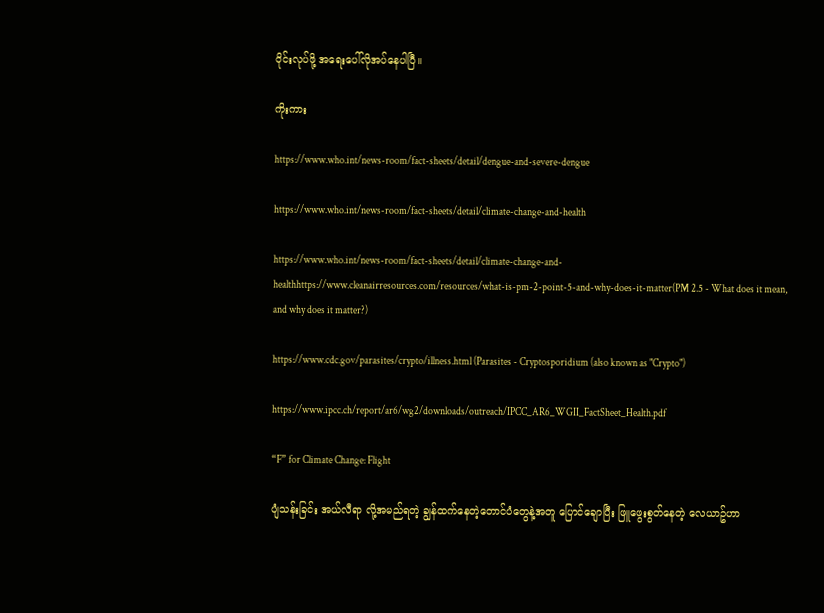ဝိုင်းလုပ်ဖို့ အရေးပေါ်လိုအပ်နေပါပြီ။

ကိုးကား

https://www.who.int/news-room/fact-sheets/detail/dengue-and-severe-dengue

https://www.who.int/news-room/fact-sheets/detail/climate-change-and-health

https://www.who.int/news-room/fact-sheets/detail/climate-change-and-healthhttps://www.cleanairresources.com/resources/what-is-pm-2-point-5-and-why-does-it-matter(PM 2.5 - What does it mean, and why does it matter?)

https://www.cdc.gov/parasites/crypto/illness.html (Parasites - Cryptosporidium (also known as "Crypto")

https://www.ipcc.ch/report/ar6/wg2/downloads/outreach/IPCC_AR6_WGII_FactSheet_Health.pdf

“F” for Climate Change: Flight

ပျံသန်းခြင်း အယ်လီရာ လို့အမည်ရတဲ့ ချွန်ထက်နေတဲ့တောင်ပံတွေနဲ့အတူ ပြောင်ချောပြီး ဖြူဖွေးစွတ်နေတဲ့ လေယာဥ်ဟာ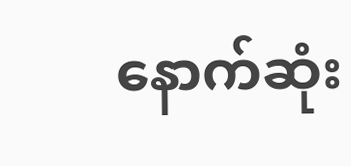နောက်ဆုံး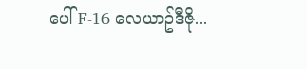ပေါ် F-16 လေယာဥ်ဒီဇို...